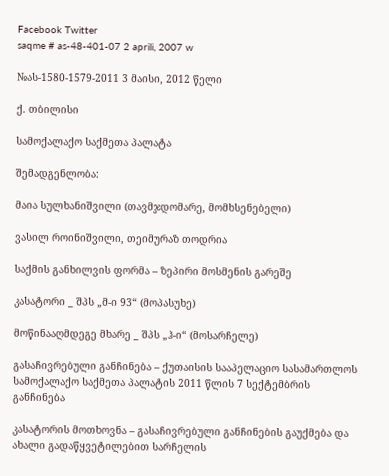Facebook Twitter
saqme # as-48-401-07 2 aprili, 2007 w

№ას-1580-1579-2011 3 მაისი, 2012 წელი

ქ. თბილისი

სამოქალაქო საქმეთა პალატა

შემადგენლობა:

მაია სულხანიშვილი (თავმჯდომარე, მომხსენებელი)

ვასილ როინიშვილი, თეიმურაზ თოდრია

საქმის განხილვის ფორმა – ზეპირი მოსმენის გარეშე

კასატორი _ შპს „მ-ი 93“ (მოპასუხე)

მოწინააღმდეგე მხარე _ შპს „ჰ-ი“ (მოსარჩელე)

გასაჩივრებული განჩინება – ქუთაისის სააპელაციო სასამართლოს სამოქალაქო საქმეთა პალატის 2011 წლის 7 სექტემბრის განჩინება

კასატორის მოთხოვნა – გასაჩივრებული განჩინების გაუქმება და ახალი გადაწყვეტილებით სარჩელის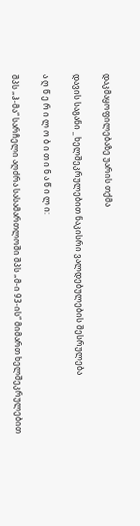დაკმაყოფილებაზე უარის თქმა

დავის საგანი _ ხელშეკრულებით ნაკისრი ვალდებულების შესრულება

ა ღ წ ე რ ი ლ ო ბ ი თ ი ნ ა წ ი ლ ი:

შპს „ჰ-მა“ სარჩელი აღძრა სასამართლოში შპს „მ-ი 93-ის“ მიმართ ხელშეკრულებით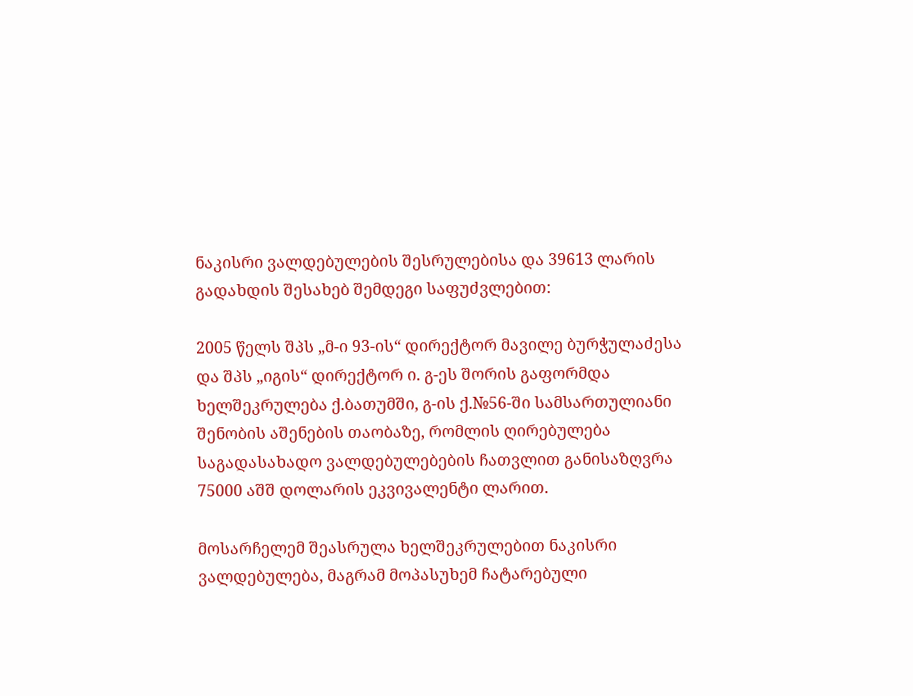ნაკისრი ვალდებულების შესრულებისა და 39613 ლარის გადახდის შესახებ შემდეგი საფუძვლებით:

2005 წელს შპს „მ-ი 93-ის“ დირექტორ მავილე ბურჭულაძესა და შპს „იგის“ დირექტორ ი. გ-ეს შორის გაფორმდა ხელშეკრულება ქ.ბათუმში, გ-ის ქ.№56-ში სამსართულიანი შენობის აშენების თაობაზე, რომლის ღირებულება საგადასახადო ვალდებულებების ჩათვლით განისაზღვრა 75000 აშშ დოლარის ეკვივალენტი ლარით.

მოსარჩელემ შეასრულა ხელშეკრულებით ნაკისრი ვალდებულება, მაგრამ მოპასუხემ ჩატარებული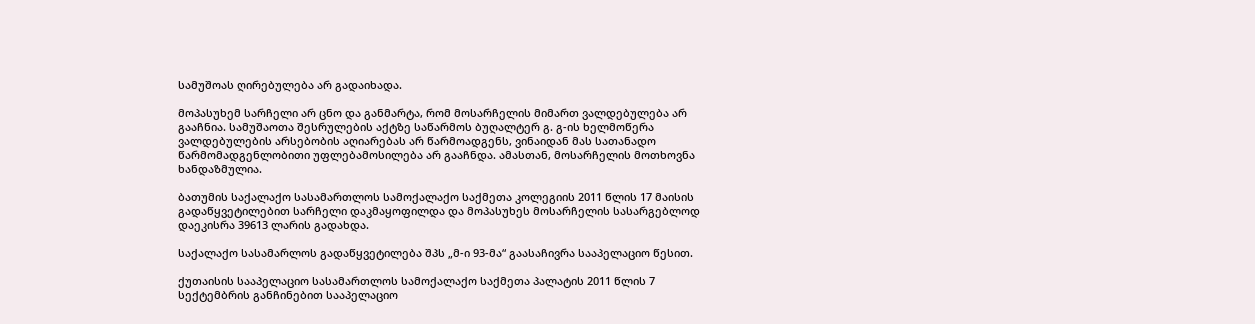სამუშოას ღირებულება არ გადაიხადა.

მოპასუხემ სარჩელი არ ცნო და განმარტა, რომ მოსარჩელის მიმართ ვალდებულება არ გააჩნია. სამუშაოთა შესრულების აქტზე საწარმოს ბუღალტერ გ. გ-ის ხელმოწერა ვალდებულების არსებობის აღიარებას არ წარმოადგენს, ვინაიდან მას სათანადო წარმომადგენლობითი უფლებამოსილება არ გააჩნდა. ამასთან, მოსარჩელის მოთხოვნა ხანდაზმულია.

ბათუმის საქალაქო სასამართლოს სამოქალაქო საქმეთა კოლეგიის 2011 წლის 17 მაისის გადაწყვეტილებით სარჩელი დაკმაყოფილდა და მოპასუხეს მოსარჩელის სასარგებლოდ დაეკისრა 39613 ლარის გადახდა.

საქალაქო სასამარლოს გადაწყვეტილება შპს „მ-ი 93-მა“ გაასაჩივრა სააპელაციო წესით.

ქუთაისის სააპელაციო სასამართლოს სამოქალაქო საქმეთა პალატის 2011 წლის 7 სექტემბრის განჩინებით სააპელაციო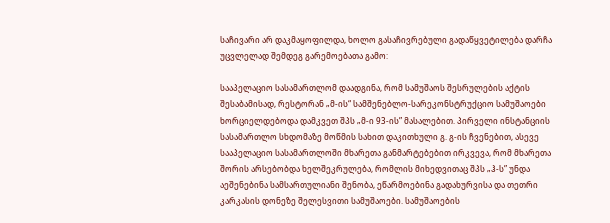საჩივარი არ დაკმაყოფილდა, ხოლო გასაჩივრებული გადაწყვეტილება დარჩა უცვლელად შემდეგ გარემოებათა გამო:

სააპელაციო სასამართლომ დაადგინა, რომ სამუშაოს შესრულების აქტის შესაბამისად, რესტორან „მ-ის“ სამშენებლო-სარეკონსტრუქციო სამუშაოები ხორციელდებოდა დამკვეთ შპს „მ-ი 93-ის” მასალებით. პირველი ინსტანციის სასამართლო სხდომაზე მოწმის სახით დაკითხული გ. გ-ის ჩვენებით, ასევე სააპელაციო სასამართლოში მხარეთა განმარტებებით ირკვევა, რომ მხარეთა შორის არსებობდა ხელშეკრულება, რომლის მიხედვითაც შპს „ჰ-ს” უნდა აეშენებინა სამსართულიანი შენობა, ეწარმოებინა გადახურვისა და თეთრი კარკასის დონეზე შელესვითი სამუშაოები. სამუშაოების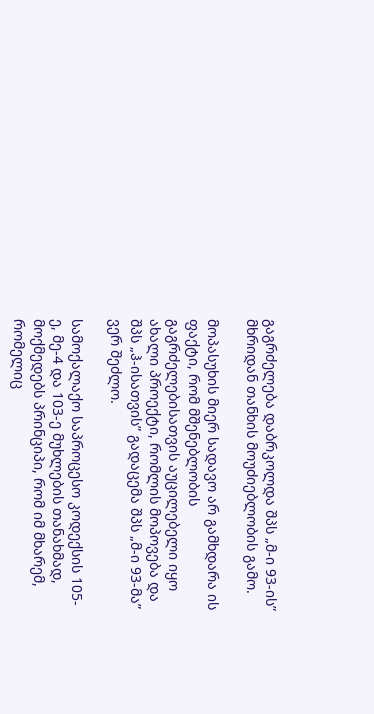გაგრძელება დაბრკოლდა შპს „მ-ი 93-ის” მხრიდან თანხის მოუძიებლობის გამო.

მოპასუხის მიერ სადავო არ გამხდარა ის ფაქტი, რომ მშენებლობის გაგრძელებისათვის აუცილებელი იყო ახალი პროექტი, რომლის მოპოვება და შპს „ჰ-ისათვის” გადაცემა შპს „მ-ი 93-მა” ვერ შეძლო.

სამოქალაქო საპროცესო კოდექსის 105-ე, მე-4 და 103-ე მუხლების თანახმად, მოქმედებს პრინციპი, რომ იმ მხარემ, რომელიც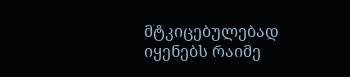მტკიცებულებად იყენებს რაიმე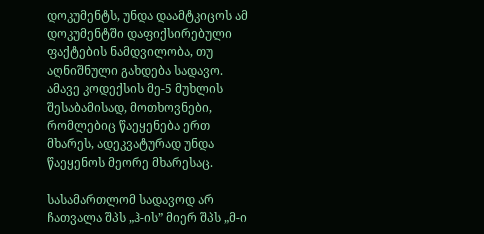დოკუმენტს, უნდა დაამტკიცოს ამ დოკუმენტში დაფიქსირებული ფაქტების ნამდვილობა, თუ აღნიშნული გახდება სადავო. ამავე კოდექსის მე-5 მუხლის შესაბამისად, მოთხოვნები, რომლებიც წაეყენება ერთ მხარეს, ადეკვატურად უნდა წაეყენოს მეორე მხარესაც.

სასამართლომ სადავოდ არ ჩათვალა შპს „ჰ-ის” მიერ შპს „მ-ი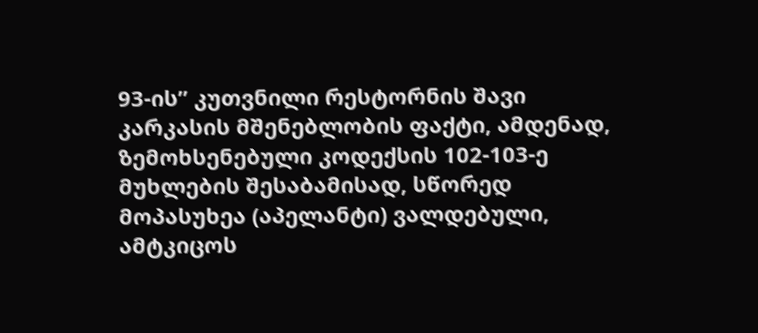93-ის” კუთვნილი რესტორნის შავი კარკასის მშენებლობის ფაქტი, ამდენად, ზემოხსენებული კოდექსის 102-103-ე მუხლების შესაბამისად, სწორედ მოპასუხეა (აპელანტი) ვალდებული, ამტკიცოს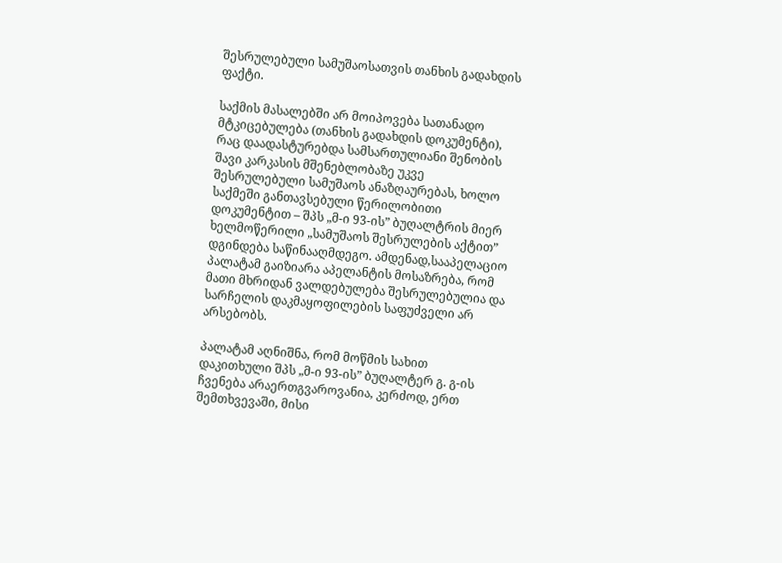შესრულებული სამუშაოსათვის თანხის გადახდის ფაქტი.

საქმის მასალებში არ მოიპოვება სათანადო მტკიცებულება (თანხის გადახდის დოკუმენტი), რაც დაადასტურებდა სამსართულიანი შენობის შავი კარკასის მშენებლობაზე უკვე შესრულებული სამუშაოს ანაზღაურებას, ხოლო საქმეში განთავსებული წერილობითი დოკუმენტით – შპს „მ-ი 93-ის” ბუღალტრის მიერ ხელმოწერილი „სამუშაოს შესრულების აქტით” დგინდება საწინააღმდეგო. ამდენად,სააპელაციო პალატამ გაიზიარა აპელანტის მოსაზრება, რომ მათი მხრიდან ვალდებულება შესრულებულია და სარჩელის დაკმაყოფილების საფუძველი არ არსებობს.

პალატამ აღნიშნა, რომ მოწმის სახით დაკითხული შპს „მ-ი 93-ის” ბუღალტერ გ. გ-ის ჩვენება არაერთგვაროვანია, კერძოდ, ერთ შემთხვევაში, მისი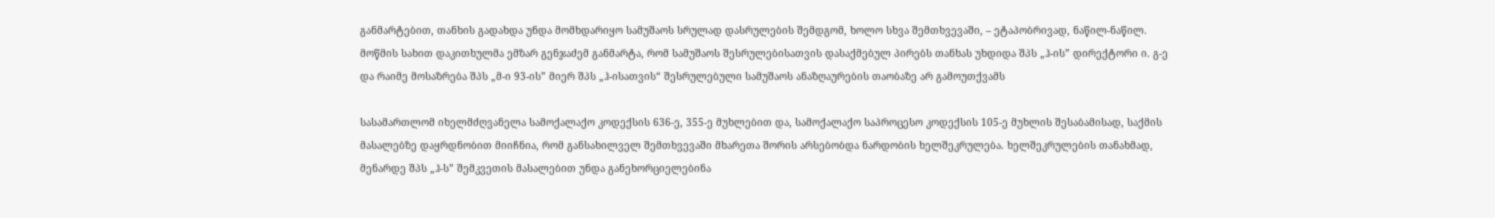განმარტებით, თანხის გადახდა უნდა მომხდარიყო სამუშაოს სრულად დასრულების შემდგომ, ხოლო სხვა შემთხვევაში, – ეტაპობრივად, ნაწილ-ნაწილ. მოწმის სახით დაკითხულმა ემზარ გენჯაძემ განმარტა, რომ სამუშაოს შესრულებისათვის დასაქმებულ პირებს თანხას უხდიდა შპს „ჰ-ის” დირექტორი ი. გ-ე და რაიმე მოსაზრება შპს „მ-ი 93-ის” მიერ შპს „ჰ-ისათვის“ შესრულებული სამუშაოს ანაზღაურების თაობაზე არ გამოუთქვამს

სასამართლომ იხელმძღვანელა სამოქალაქო კოდექსის 636-ე, 355-ე მუხლებით და, სამოქალაქო საპროცესო კოდექსის 105-ე მუხლის შესაბამისად, საქმის მასალებზე დაყრდნობით მიიჩნია, რომ განსახილველ შემთხვევაში მხარეთა შორის არსებობდა ნარდობის ხელშეკრულება. ხელშეკრულების თანახმად, მენარდე შპს „ჰ-ს” შემკვეთის მასალებით უნდა განეხორციელებინა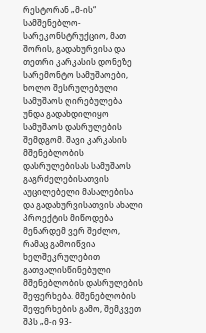რესტორან „მ-ის“ სამშენებლო-სარეკონსტრუქციო, მათ შორის, გადახურვისა და თეთრი კარკასის დონეზე სარემონტო სამუშაოები, ხოლო შესრულებული სამუშაოს ღირებულება უნდა გადახდილიყო სამუშაოს დასრულების შემდგომ. შავი კარკასის მშენებლობის დასრულებისას სამუშაოს გაგრძელებისათვის აუცილებელი მასალებისა და გადახურვისათვის ახალი პროექტის მიწოდება მენარდემ ვერ შეძლო, რამაც გამოიწვია ხელშეკრულებით გათვალისწინებული მშენებლობის დასრულების შეფერხება. მშენებლობის შეფერხების გამო, შემკვეთ შპს „მ-ი 93-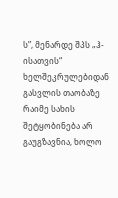ს”, მენარდე შპს „ჰ-ისათვის“ ხელშეკრულებიდან გასვლის თაობაზე რაიმე სახის შეტყობინება არ გაუგზავნია, ხოლო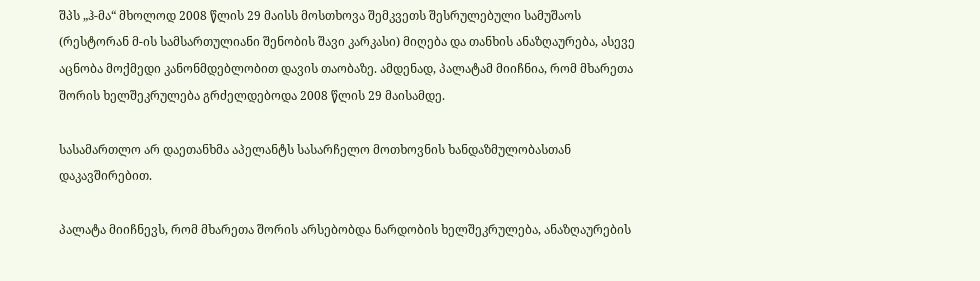შპს „ჰ-მა“ მხოლოდ 2008 წლის 29 მაისს მოსთხოვა შემკვეთს შესრულებული სამუშაოს (რესტორან მ-ის სამსართულიანი შენობის შავი კარკასი) მიღება და თანხის ანაზღაურება, ასევე აცნობა მოქმედი კანონმდებლობით დავის თაობაზე. ამდენად, პალატამ მიიჩნია, რომ მხარეთა შორის ხელშეკრულება გრძელდებოდა 2008 წლის 29 მაისამდე.

სასამართლო არ დაეთანხმა აპელანტს სასარჩელო მოთხოვნის ხანდაზმულობასთან დაკავშირებით.

პალატა მიიჩნევს, რომ მხარეთა შორის არსებობდა ნარდობის ხელშეკრულება, ანაზღაურების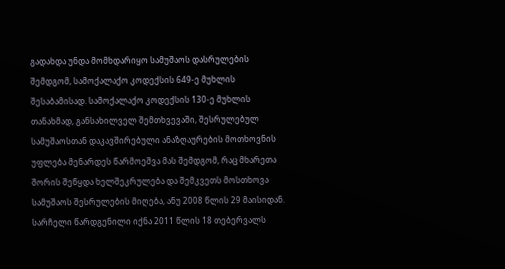გადახდა უნდა მომხდარიყო სამუშაოს დასრულების შემდგომ, სამოქალაქო კოდექსის 649-ე მუხლის შესაბამისად. სამოქალაქო კოდექსის 130-ე მუხლის თანახმად, განსახილველ შემთხვევაში, შესრულებულ სამუშაოსთან დაკავშირებული ანაზღაურების მოთხოვნის უფლება მენარდეს წარმოეშვა მას შემდგომ, რაც მხარეთა შორის შეწყდა ხელშეკრულება და შემკვეთს მოსთხოვა სამუშაოს შესრულების მიღება, ანუ 2008 წლის 29 მაისიდან. სარჩელი წარდგენილი იქნა 2011 წლის 18 თებერვალს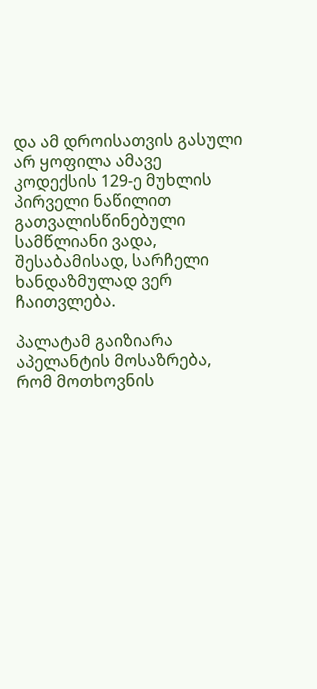და ამ დროისათვის გასული არ ყოფილა ამავე კოდექსის 129-ე მუხლის პირველი ნაწილით გათვალისწინებული სამწლიანი ვადა, შესაბამისად, სარჩელი ხანდაზმულად ვერ ჩაითვლება.

პალატამ გაიზიარა აპელანტის მოსაზრება, რომ მოთხოვნის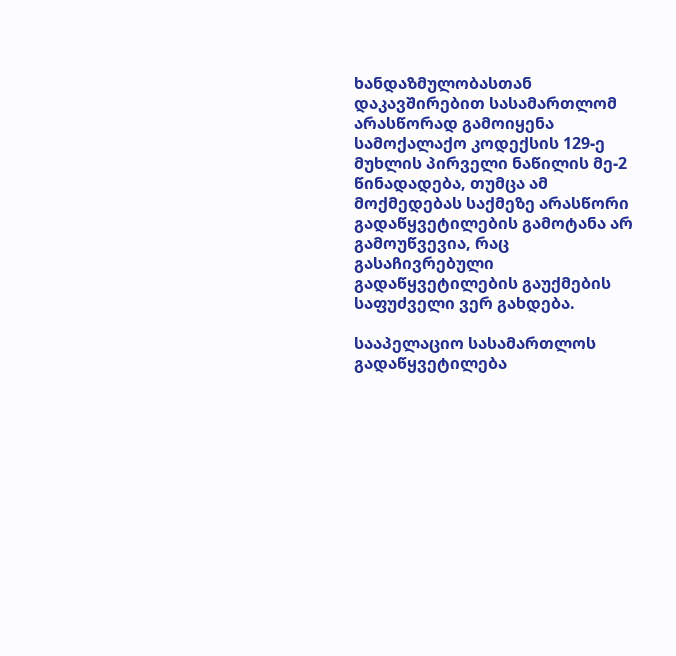ხანდაზმულობასთან დაკავშირებით სასამართლომ არასწორად გამოიყენა სამოქალაქო კოდექსის 129-ე მუხლის პირველი ნაწილის მე-2 წინადადება, თუმცა ამ მოქმედებას საქმეზე არასწორი გადაწყვეტილების გამოტანა არ გამოუწვევია, რაც გასაჩივრებული გადაწყვეტილების გაუქმების საფუძველი ვერ გახდება.

სააპელაციო სასამართლოს გადაწყვეტილება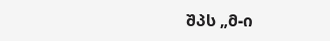შპს „მ-ი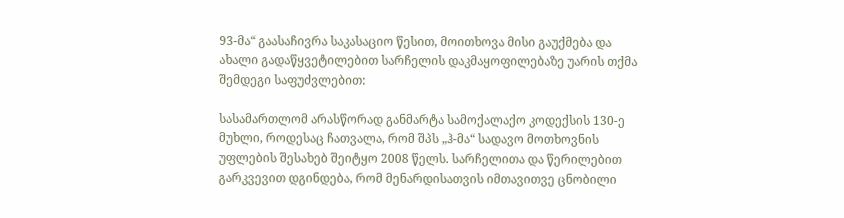93-მა“ გაასაჩივრა საკასაციო წესით, მოითხოვა მისი გაუქმება და ახალი გადაწყვეტილებით სარჩელის დაკმაყოფილებაზე უარის თქმა შემდეგი საფუძვლებით:

სასამართლომ არასწორად განმარტა სამოქალაქო კოდექსის 130-ე მუხლი, როდესაც ჩათვალა, რომ შპს „ჰ-მა“ სადავო მოთხოვნის უფლების შესახებ შეიტყო 2008 წელს. სარჩელითა და წერილებით გარკვევით დგინდება, რომ მენარდისათვის იმთავითვე ცნობილი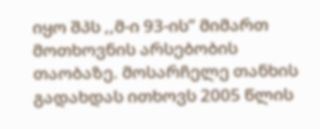იყო შპს ,,მ-ი 93-ის” მიმართ მოთხოვნის არსებობის თაობაზე. მოსარჩელე თანხის გადახდას ითხოვს 2005 წლის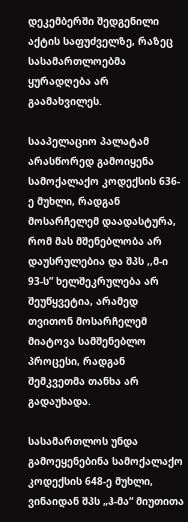დეკემბერში შედგენილი აქტის საფუძველზე, რაზეც სასამართლოებმა ყურადღება არ გაამახვილეს.

სააპელაციო პალატამ არასწორედ გამოიყენა სამოქალაქო კოდექსის 636-ე მუხლი, რადგან მოსარჩელემ დაადასტურა, რომ მას მშენებლობა არ დაუსრულებია და შპს ,,მ-ი 93-ს” ხელშეკრულება არ შეუწყვეტია, არამედ თვითონ მოსარჩელემ მიატოვა სამშენებლო პროცესი, რადგან შემკვეთმა თანხა არ გადაუხადა.

სასამართლოს უნდა გამოეყენებინა სამოქალაქო კოდექსის 648-ე მუხლი, ვინაიდან შპს „ჰ-მა“ მიუთითა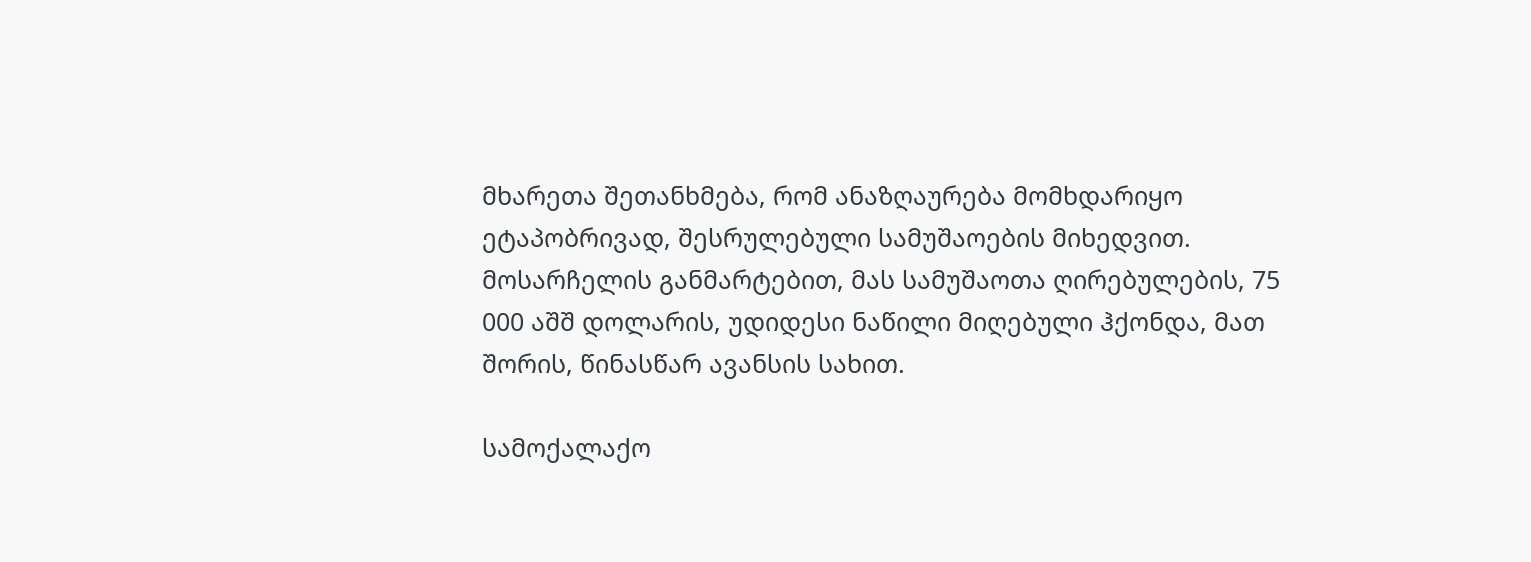მხარეთა შეთანხმება, რომ ანაზღაურება მომხდარიყო ეტაპობრივად, შესრულებული სამუშაოების მიხედვით. მოსარჩელის განმარტებით, მას სამუშაოთა ღირებულების, 75 000 აშშ დოლარის, უდიდესი ნაწილი მიღებული ჰქონდა, მათ შორის, წინასწარ ავანსის სახით.

სამოქალაქო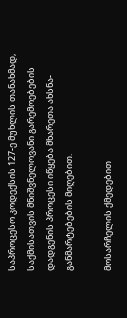საპროცესო კოდექსის 127-ე მუხლის თანახმად, საქმისათვის მნიშვნელოვანი გარემოებების დადგენის პროცესი იწყება მხარეთა ახსნა-განმარტებების მიღებით.

მოსარჩელის ქმედებით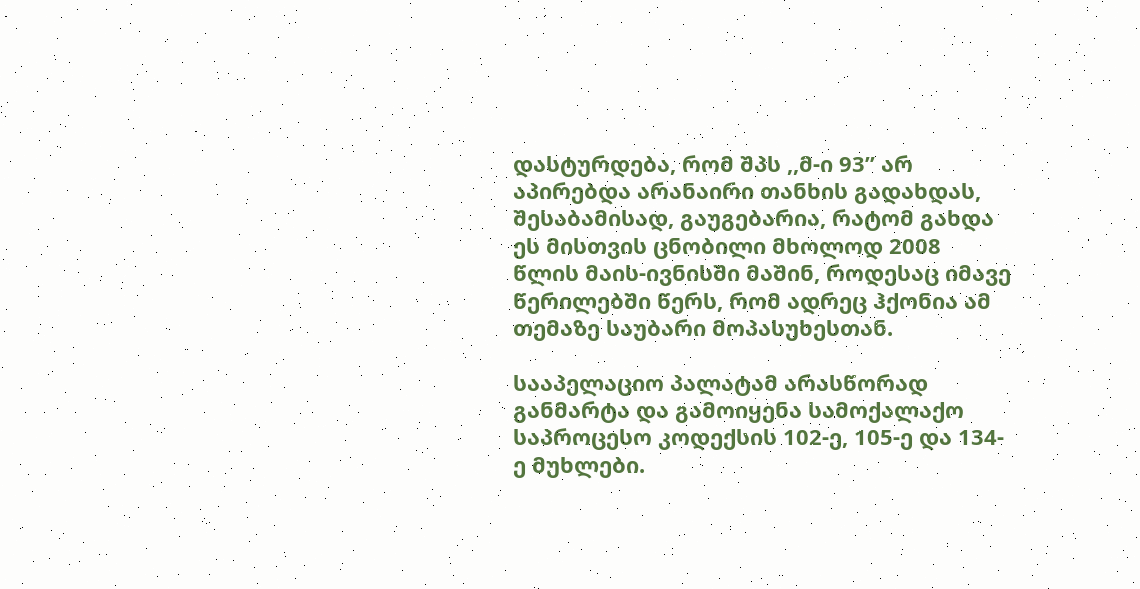დასტურდება, რომ შპს ,,მ-ი 93” არ აპირებდა არანაირი თანხის გადახდას, შესაბამისად, გაუგებარია, რატომ გახდა ეს მისთვის ცნობილი მხოლოდ 2008 წლის მაის-ივნისში მაშინ, როდესაც იმავე წერილებში წერს, რომ ადრეც ჰქონია ამ თემაზე საუბარი მოპასუხესთან.

სააპელაციო პალატამ არასწორად განმარტა და გამოიყენა სამოქალაქო საპროცესო კოდექსის 102-ე, 105-ე და 134-ე მუხლები.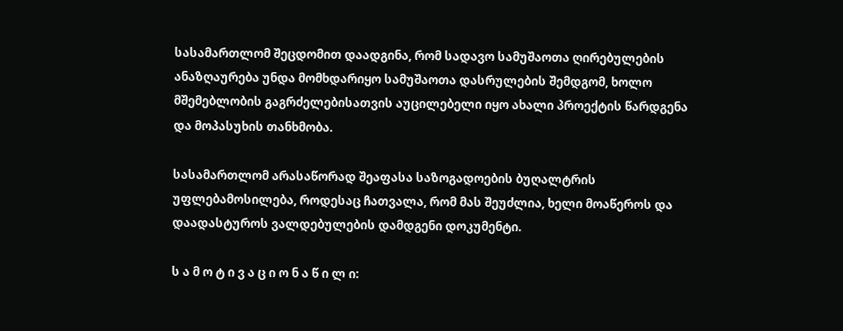სასამართლომ შეცდომით დაადგინა, რომ სადავო სამუშაოთა ღირებულების ანაზღაურება უნდა მომხდარიყო სამუშაოთა დასრულების შემდგომ, ხოლო მშემებლობის გაგრძელებისათვის აუცილებელი იყო ახალი პროექტის წარდგენა და მოპასუხის თანხმობა.

სასამართლომ არასაწორად შეაფასა საზოგადოების ბუღალტრის უფლებამოსილება, როდესაც ჩათვალა, რომ მას შეუძლია, ხელი მოაწეროს და დაადასტუროს ვალდებულების დამდგენი დოკუმენტი.

ს ა მ ო ტ ი ვ ა ც ი ო ნ ა წ ი ლ ი: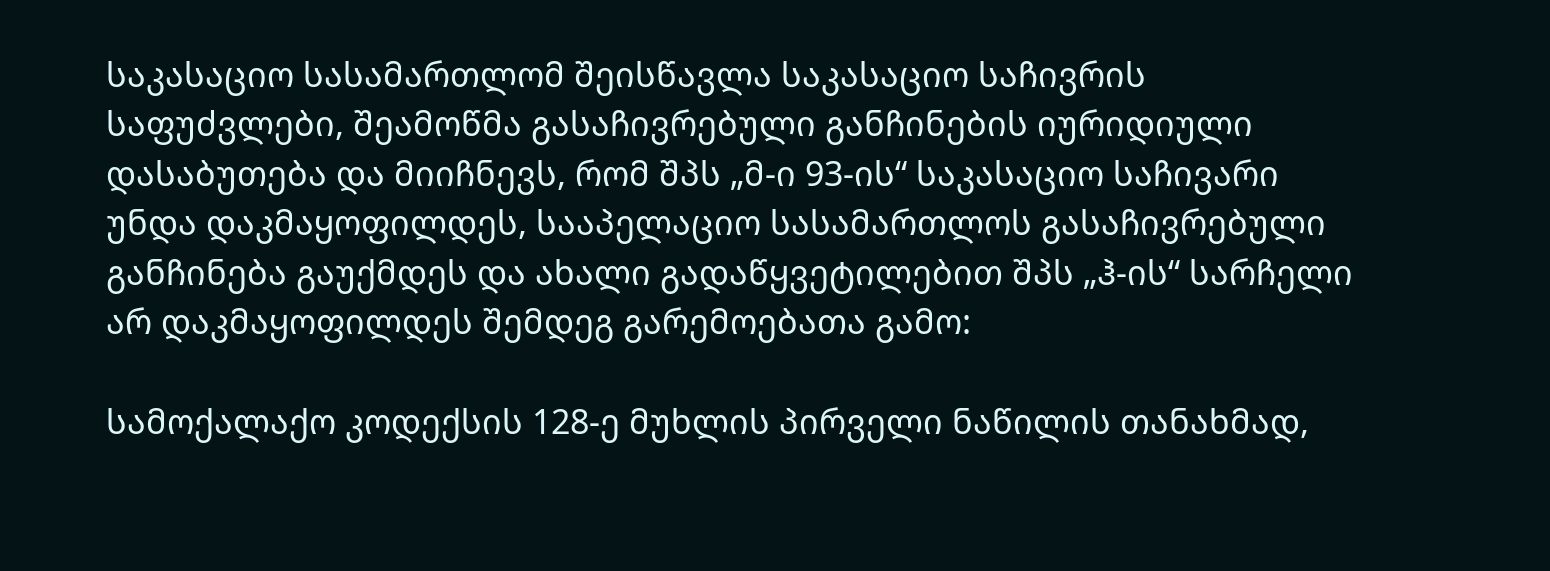საკასაციო სასამართლომ შეისწავლა საკასაციო საჩივრის საფუძვლები, შეამოწმა გასაჩივრებული განჩინების იურიდიული დასაბუთება და მიიჩნევს, რომ შპს „მ-ი 93-ის“ საკასაციო საჩივარი უნდა დაკმაყოფილდეს, სააპელაციო სასამართლოს გასაჩივრებული განჩინება გაუქმდეს და ახალი გადაწყვეტილებით შპს „ჰ-ის“ სარჩელი არ დაკმაყოფილდეს შემდეგ გარემოებათა გამო:

სამოქალაქო კოდექსის 128-ე მუხლის პირველი ნაწილის თანახმად,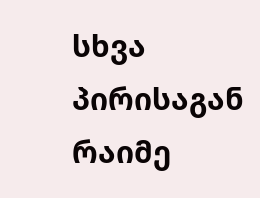სხვა პირისაგან რაიმე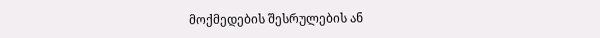მოქმედების შესრულების ან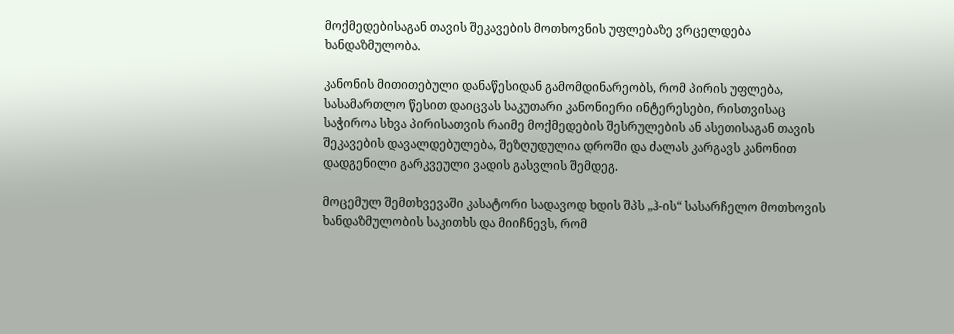მოქმედებისაგან თავის შეკავების მოთხოვნის უფლებაზე ვრცელდება ხანდაზმულობა.

კანონის მითითებული დანაწესიდან გამომდინარეობს, რომ პირის უფლება, სასამართლო წესით დაიცვას საკუთარი კანონიერი ინტერესები, რისთვისაც საჭიროა სხვა პირისათვის რაიმე მოქმედების შესრულების ან ასეთისაგან თავის შეკავების დავალდებულება, შეზღუდულია დროში და ძალას კარგავს კანონით დადგენილი გარკვეული ვადის გასვლის შემდეგ.

მოცემულ შემთხვევაში კასატორი სადავოდ ხდის შპს „ჰ-ის“ სასარჩელო მოთხოვის ხანდაზმულობის საკითხს და მიიჩნევს, რომ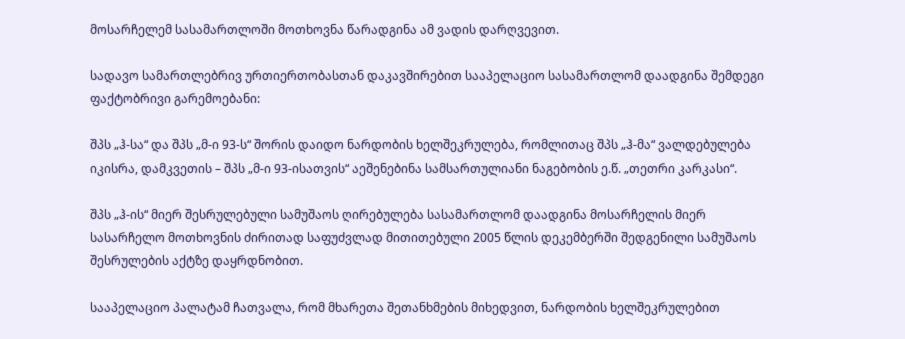მოსარჩელემ სასამართლოში მოთხოვნა წარადგინა ამ ვადის დარღვევით.

სადავო სამართლებრივ ურთიერთობასთან დაკავშირებით სააპელაციო სასამართლომ დაადგინა შემდეგი ფაქტობრივი გარემოებანი:

შპს „ჰ-სა“ და შპს „მ-ი 93-ს“ შორის დაიდო ნარდობის ხელშეკრულება, რომლითაც შპს „ჰ-მა“ ვალდებულება იკისრა, დამკვეთის – შპს „მ-ი 93-ისათვის“ აეშენებინა სამსართულიანი ნაგებობის ე.წ. „თეთრი კარკასი“.

შპს „ჰ-ის“ მიერ შესრულებული სამუშაოს ღირებულება სასამართლომ დაადგინა მოსარჩელის მიერ სასარჩელო მოთხოვნის ძირითად საფუძვლად მითითებული 2005 წლის დეკემბერში შედგენილი სამუშაოს შესრულების აქტზე დაყრდნობით.

სააპელაციო პალატამ ჩათვალა, რომ მხარეთა შეთანხმების მიხედვით, ნარდობის ხელშეკრულებით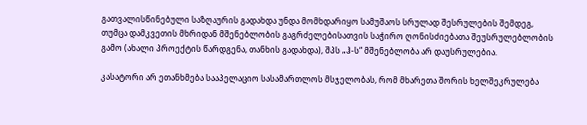გათვალისწინებული საზღაურის გადახდა უნდა მომხდარიყო სამუშაოს სრულად შესრულების შემდეგ, თუმცა დამკვეთის მხრიდან მშენებლობის გაგრძელებისათვის საჭირო ღონისძიებათა შეუსრულებლობის გამო (ახალი პროექტის წარდგენა, თანხის გადახდა), შპს „ჰ-ს“ მშენებლობა არ დაუსრულებია.

კასატორი არ ეთანხმება სააპელაციო სასამართლოს მსჯელობას, რომ მხარეთა შორის ხელშეკრულება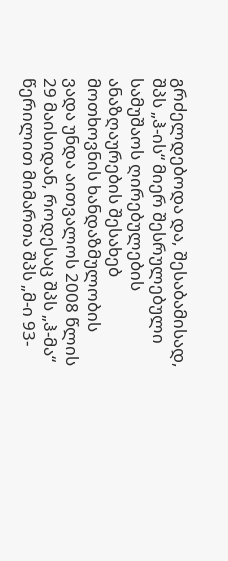გრძელდებოდა და, შესაბამისად, შპს „ჰ-ის“ მიერ შესრულებული სამუშაოს ღირებულების ანაზღაურების შესახებ მოთხოვნის ხანდაზმულობის ვადა უნდა აითვალოს 2008 წლის 29 მაისიდან, როდესაც შპს „ჰ-მა“ წერილით მიმართა შპს „მ-ი 93-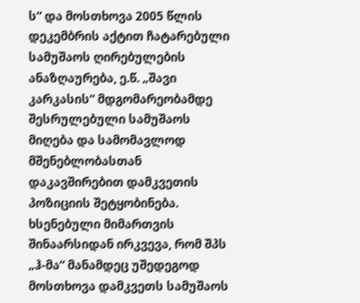ს“ და მოსთხოვა 2005 წლის დეკემბრის აქტით ჩატარებული სამუშაოს ღირებულების ანაზღაურება, ე.წ. „შავი კარკასის“ მდგომარეობამდე შესრულებული სამუშაოს მიღება და სამომავლოდ მშენებლობასთან დაკავშირებით დამკვეთის პოზიციის შეტყობინება. ხსენებული მიმართვის შინაარსიდან ირკვევა, რომ შპს „ჰ-მა“ მანამდეც უშედეგოდ მოსთხოვა დამკვეთს სამუშაოს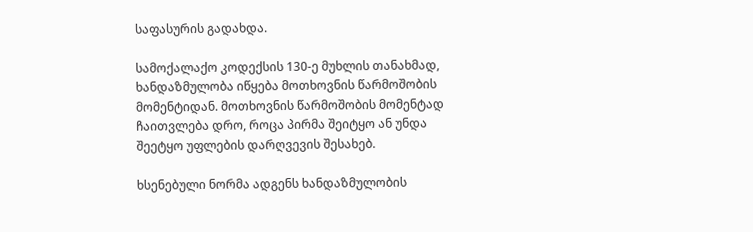საფასურის გადახდა.

სამოქალაქო კოდექსის 130-ე მუხლის თანახმად, ხანდაზმულობა იწყება მოთხოვნის წარმოშობის მომენტიდან. მოთხოვნის წარმოშობის მომენტად ჩაითვლება დრო, როცა პირმა შეიტყო ან უნდა შეეტყო უფლების დარღვევის შესახებ.

ხსენებული ნორმა ადგენს ხანდაზმულობის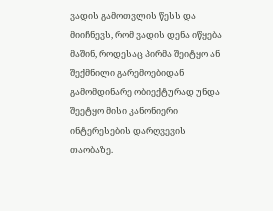ვადის გამოთვლის წესს და მიიჩნევს, რომ ვადის დენა იწყება მაშინ, როდესაც პირმა შეიტყო ან შექმნილი გარემოებიდან გამომდინარე ობიექტურად უნდა შეეტყო მისი კანონიერი ინტერესების დარღვევის თაობაზე.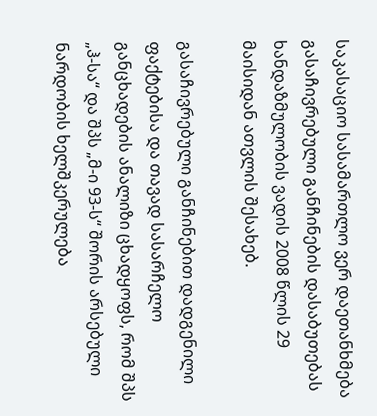საკასაციო სასამართლო ვერ დაეთანხმება გასაჩივრებული განჩინების დასაბუთებას ხანდაზმულობის ვადის 2008 წლის 29 მაისიდან ათვლის შესახებ.

გასაჩივრებული განჩინებით დადგენილი ფაქტებისა და თავად სასარჩელო განცხადების ანალიზი ცხადყოფს, რომ შპს „ჰ-სა“ და შპს „მ-ი 93-ს“ შორის არსებული ნარდობის ხელშკერულება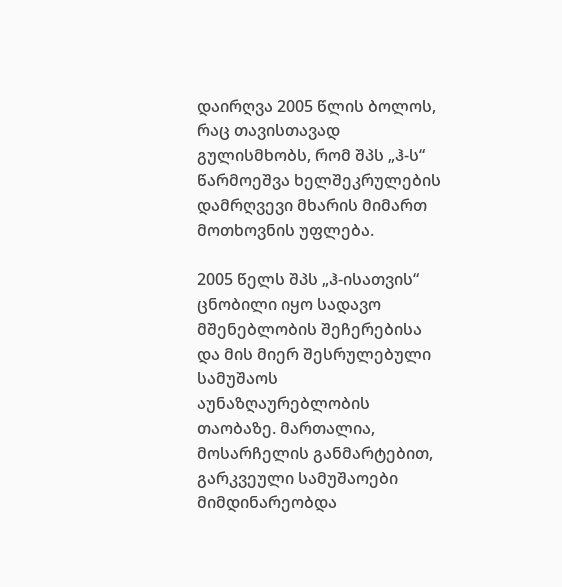დაირღვა 2005 წლის ბოლოს, რაც თავისთავად გულისმხობს, რომ შპს „ჰ-ს“ წარმოეშვა ხელშეკრულების დამრღვევი მხარის მიმართ მოთხოვნის უფლება.

2005 წელს შპს „ჰ-ისათვის“ ცნობილი იყო სადავო მშენებლობის შეჩერებისა და მის მიერ შესრულებული სამუშაოს აუნაზღაურებლობის თაობაზე. მართალია, მოსარჩელის განმარტებით, გარკვეული სამუშაოები მიმდინარეობდა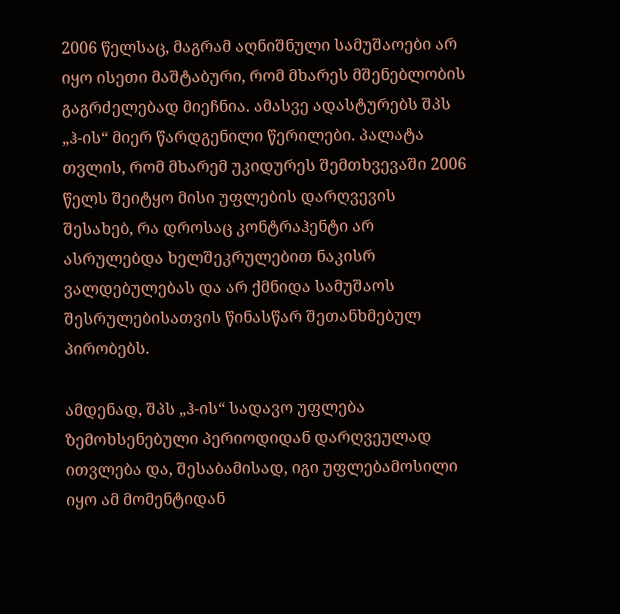2006 წელსაც, მაგრამ აღნიშნული სამუშაოები არ იყო ისეთი მაშტაბური, რომ მხარეს მშენებლობის გაგრძელებად მიეჩნია. ამასვე ადასტურებს შპს „ჰ-ის“ მიერ წარდგენილი წერილები. პალატა თვლის, რომ მხარემ უკიდურეს შემთხვევაში 2006 წელს შეიტყო მისი უფლების დარღვევის შესახებ, რა დროსაც კონტრაჰენტი არ ასრულებდა ხელშეკრულებით ნაკისრ ვალდებულებას და არ ქმნიდა სამუშაოს შესრულებისათვის წინასწარ შეთანხმებულ პირობებს.

ამდენად, შპს „ჰ-ის“ სადავო უფლება ზემოხსენებული პერიოდიდან დარღვეულად ითვლება და, შესაბამისად, იგი უფლებამოსილი იყო ამ მომენტიდან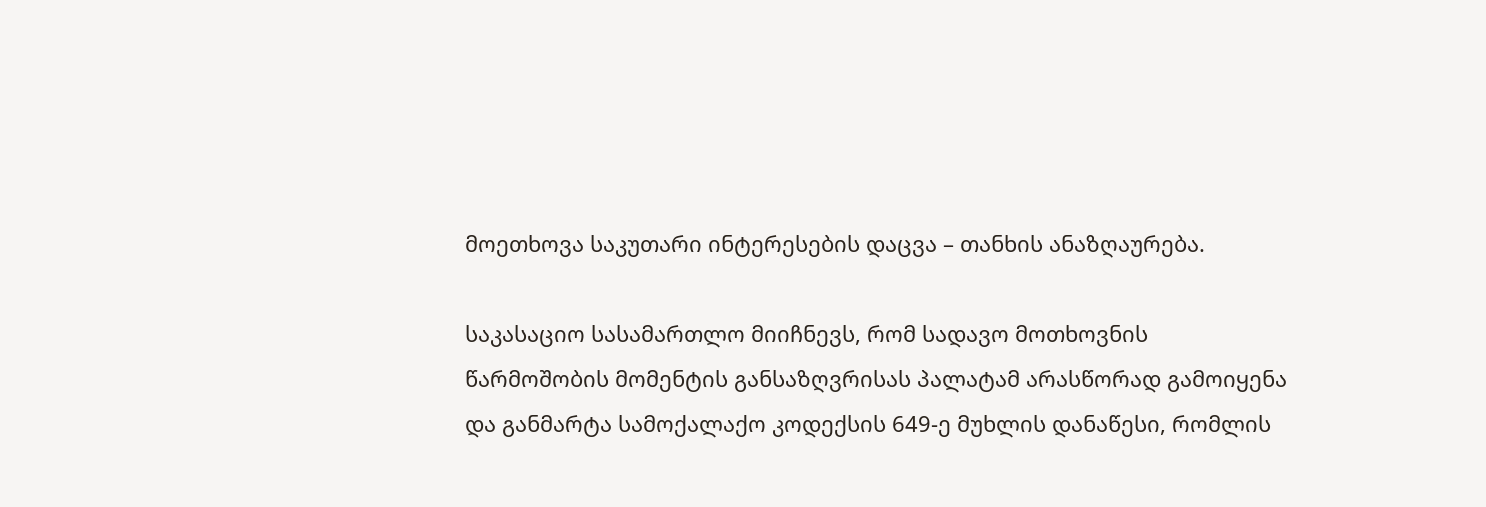მოეთხოვა საკუთარი ინტერესების დაცვა – თანხის ანაზღაურება.

საკასაციო სასამართლო მიიჩნევს, რომ სადავო მოთხოვნის წარმოშობის მომენტის განსაზღვრისას პალატამ არასწორად გამოიყენა და განმარტა სამოქალაქო კოდექსის 649-ე მუხლის დანაწესი, რომლის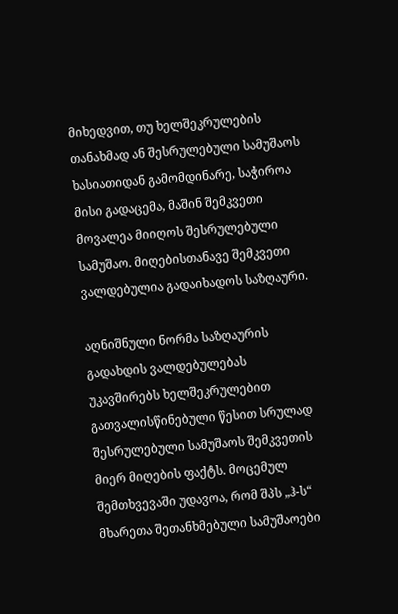მიხედვით, თუ ხელშეკრულების თანახმად ან შესრულებული სამუშაოს ხასიათიდან გამომდინარე, საჭიროა მისი გადაცემა, მაშინ შემკვეთი მოვალეა მიიღოს შესრულებული სამუშაო. მიღებისთანავე შემკვეთი ვალდებულია გადაიხადოს საზღაური.

აღნიშნული ნორმა საზღაურის გადახდის ვალდებულებას უკავშირებს ხელშეკრულებით გათვალისწინებული წესით სრულად შესრულებული სამუშაოს შემკვეთის მიერ მიღების ფაქტს. მოცემულ შემთხვევაში უდავოა, რომ შპს „ჰ-ს“ მხარეთა შეთანხმებული სამუშაოები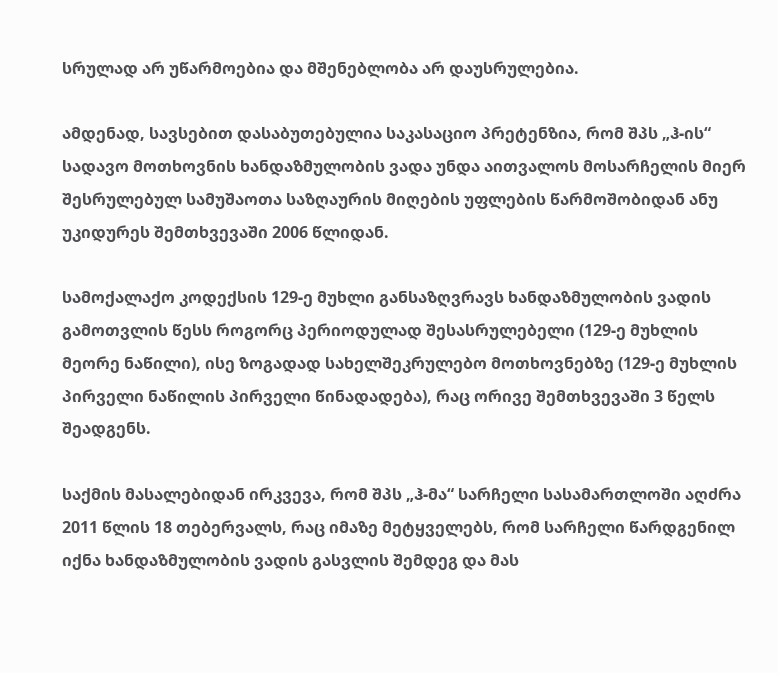სრულად არ უწარმოებია და მშენებლობა არ დაუსრულებია.

ამდენად, სავსებით დასაბუთებულია საკასაციო პრეტენზია, რომ შპს „ჰ-ის“ სადავო მოთხოვნის ხანდაზმულობის ვადა უნდა აითვალოს მოსარჩელის მიერ შესრულებულ სამუშაოთა საზღაურის მიღების უფლების წარმოშობიდან ანუ უკიდურეს შემთხვევაში 2006 წლიდან.

სამოქალაქო კოდექსის 129-ე მუხლი განსაზღვრავს ხანდაზმულობის ვადის გამოთვლის წესს როგორც პერიოდულად შესასრულებელი (129-ე მუხლის მეორე ნაწილი), ისე ზოგადად სახელშეკრულებო მოთხოვნებზე (129-ე მუხლის პირველი ნაწილის პირველი წინადადება), რაც ორივე შემთხვევაში 3 წელს შეადგენს.

საქმის მასალებიდან ირკვევა, რომ შპს „ჰ-მა“ სარჩელი სასამართლოში აღძრა 2011 წლის 18 თებერვალს, რაც იმაზე მეტყველებს, რომ სარჩელი წარდგენილ იქნა ხანდაზმულობის ვადის გასვლის შემდეგ და მას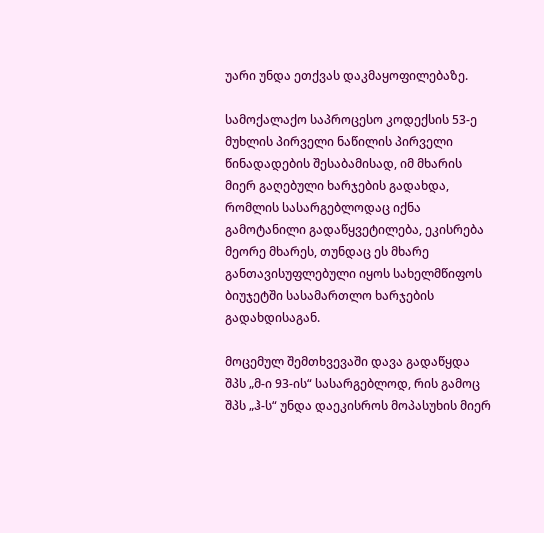უარი უნდა ეთქვას დაკმაყოფილებაზე.

სამოქალაქო საპროცესო კოდექსის 53-ე მუხლის პირველი ნაწილის პირველი წინადადების შესაბამისად, იმ მხარის მიერ გაღებული ხარჯების გადახდა, რომლის სასარგებლოდაც იქნა გამოტანილი გადაწყვეტილება, ეკისრება მეორე მხარეს, თუნდაც ეს მხარე განთავისუფლებული იყოს სახელმწიფოს ბიუჯეტში სასამართლო ხარჯების გადახდისაგან.

მოცემულ შემთხვევაში დავა გადაწყდა შპს „მ-ი 93-ის“ სასარგებლოდ, რის გამოც შპს „ჰ-ს“ უნდა დაეკისროს მოპასუხის მიერ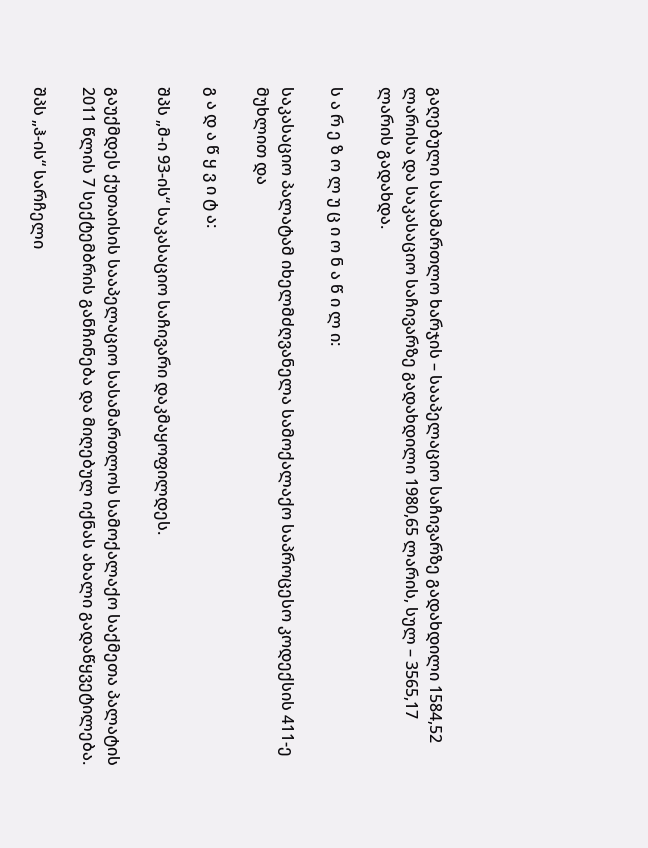გაღებული სასამართლო ხარჯის – სააპელაციო საჩივარზე გადახდილი 1584,52 ლარისა და საკასაციო საჩივარზე გადახდილი 1980,65 ლარის, სულ – 3565,17 ლარის გადახდა.

ს ა რ ე ზ ო ლ უ ც ი ო ნ ა წ ი ლ ი:

საკასაციო პალატამ იხელმძღვანელა სამოქალაქო საპროცესო კოდექსის 411-ე მუხლით და

გ ა დ ა წ ყ ვ ი ტ ა:

შპს „მ-ი 93-ის“ საკასაციო საჩივარი დაკმაყოფილდეს.

გაუქმდეს ქუთაისის სააპელაციო სასამართლოს სამოქალაქო საქმეთა პალატის 2011 წლის 7 სექტემბრის განჩინება და მიღებულ იქნას ახალი გადაწყვეტილება.

შპს „ჰ-ის“ სარჩელი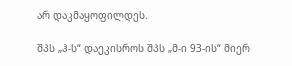არ დაკმაყოფილდეს.

შპს „ჰ-ს“ დაეკისროს შპს „მ-ი 93-ის“ მიერ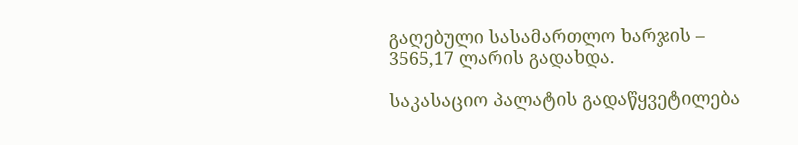გაღებული სასამართლო ხარჯის – 3565,17 ლარის გადახდა.

საკასაციო პალატის გადაწყვეტილება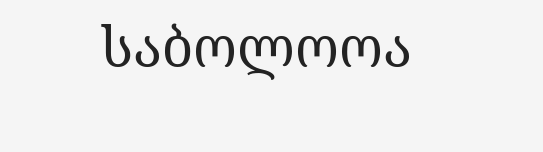საბოლოოა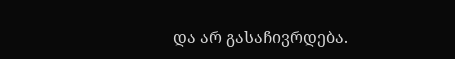და არ გასაჩივრდება.